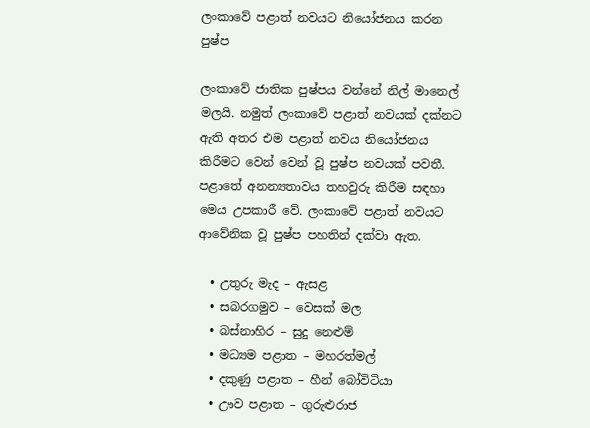ලංකාවේ පළාත් නවයට නියෝජනය කරන පුෂ්ප

ලංකාවේ ජාතික පුෂ්පය වන්නේ නිල් මානෙල් මලයි. නමුත් ලංකාවේ පළාත් නවයක් දක්නට ඇති අතර එම පළාත් නවය නියෝජනය කිරීමට වෙන් වෙන් වූ පුෂ්ප නවයක් පවතී. පළාතේ අනන්‍යතාවය තහවුරු කිරීම සඳහා මෙය උපකාරී වේ. ලංකාවේ පළාත් නවයට ආවේනික වූ පුෂ්ප පහතින් දක්වා ඇත.

  • උතුරු මැද – ඇසළ
  • සබරගමුව – වෙසක් මල
  • බස්නාහිර – සුදු නෙළුම්
  • මධ්‍යම පළාත – මහරත්මල්
  • දකුණු පළාත – හීන් බෝවිටියා
  • ඌව පළාත – ගුරුළුරාජ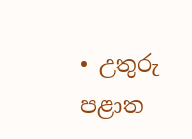• උතුරු පළාත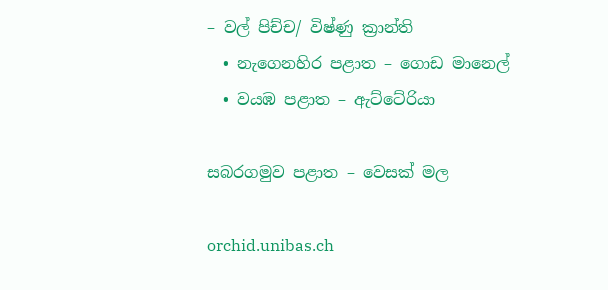– වල් පිච්ච/ විෂ්ණු ක්‍රාන්ති
  • නැගෙනහිර පළාත – ගොඩ මානෙල්
  • වයඹ පළාත – ඇට්ටේරියා

සබරගමුව පළාත – වෙසක් මල

orchid.unibas.ch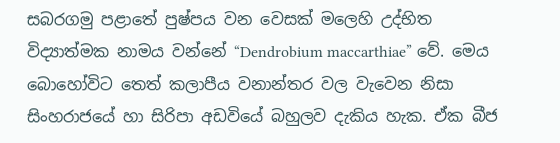සබරගමු පළාතේ පුෂ්පය වන වෙසක් මලෙහි උද්භිත විද්‍යාත්මක නාමය වන්නේ “Dendrobium maccarthiae” වේ. මෙය බොහෝවිට තෙත් කලාපීය වනාන්තර වල වැවෙන නිසා සිංහරාජයේ හා සිරිපා අඩවියේ බහුලව දැකිය හැක. ඒක බීජ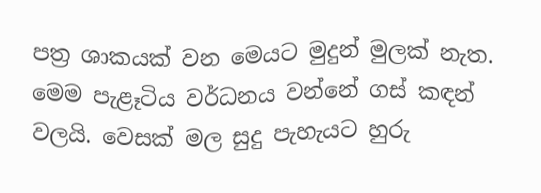පත්‍ර ශාකයක් වන මෙයට මුදුන් මුලක් නැත. මෙම පැළෑටිය වර්ධනය වන්නේ ගස් කඳන් වලයි. වෙසක් මල සුදු පැහැයට හුරු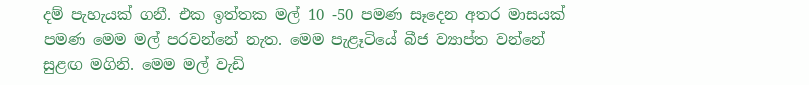දම් පැහැයක් ගනී. එක ඉත්තක මල් 10 -50 පමණ සෑදෙන අතර මාසයක් පමණ මෙම මල් පරවන්නේ නැත. මෙම පැළෑටියේ බීජ ව්‍යාප්ත වන්නේ සුළඟ මගිනි. මෙම මල් වැඩි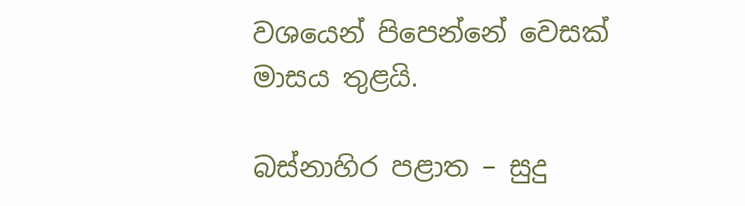වශයෙන් පිපෙන්නේ වෙසක් මාසය තුළයි.

බස්නාහිර පළාත – සුදු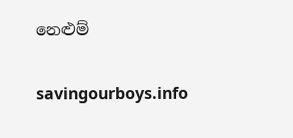නෙළුම්

savingourboys.info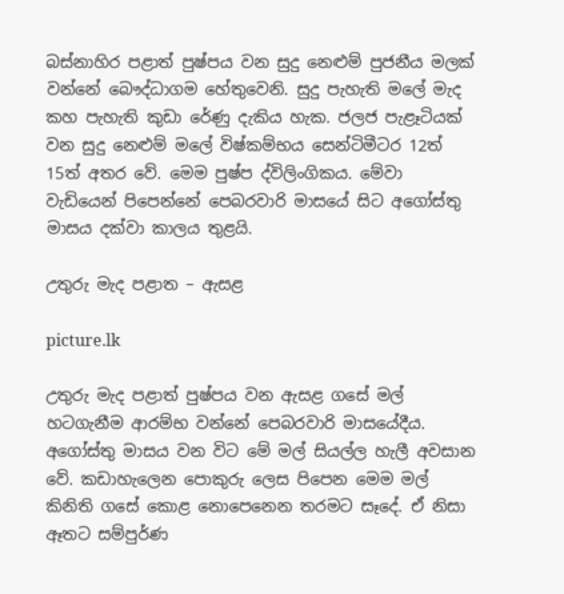බස්නාහිර පළාත් පුෂ්පය වන සුදු නෙළුම් පුජනීය මලක් වන්නේ බෞද්ධාගම හේතුවෙනි. සුදු පැහැති මලේ මැද කහ පැහැති කුඩා රේණු දැකිය හැක. ජලජ පැළෑටියක් වන සුදු නෙළුම් මලේ විෂ්කම්භය සෙන්ටිමීටර 12ත් 15ත් අතර වේ. මෙම පුෂ්ප ද්විලිංගිකය. මේවා වැඩියෙන් පිපෙන්නේ පෙබරවාරි මාසයේ සිට අගෝස්තු මාසය දක්වා කාලය තුළයි.

උතුරු මැද පළාත – ඇසළ

picture.lk

උතුරු මැද පළාත් පුෂ්පය වන ඇසළ ගසේ මල් හටගැනීම ආරම්භ වන්නේ පෙබරවාරි මාසයේදීය. අගෝස්තු මාසය වන විට මේ මල් සියල්ල හැලී අවසාන වේ. කඩාහැලෙන පොකුරු ලෙස පිපෙන මෙම මල් කිනිති ගසේ කොළ නොපෙනෙන තරමට සෑදේ. ඒ නිසා ඈතට සම්පුර්ණ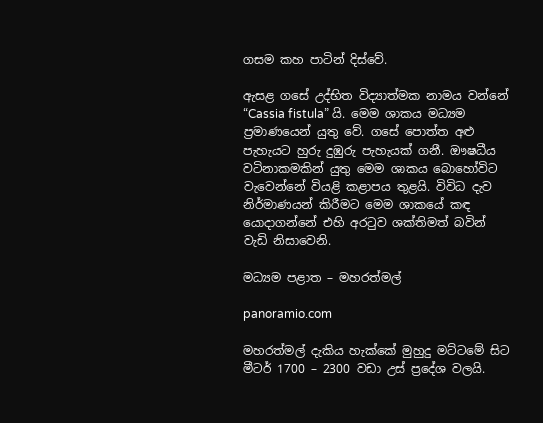ගසම කහ පාටින් දිස්වේ.

ඇසළ ගසේ උද්භිත විද්‍යාත්මක නාමය වන්නේ “Cassia fistula” යි. මෙම ශාකය මධ්‍යම ප්‍රමාණයෙන් යුතු වේ. ගසේ පොත්ත අළු පැහැයට හුරු දුඹුරු පැහැයක් ගනී. ඖෂධීය වටිනාකමකින් යුතු මෙම ශාකය බොහෝවිට වැවෙන්නේ වියළි කළාපය තුළයි. විවිධ දැව නිර්මාණයන් කිරීමට මෙම ශාකයේ කඳ යොදාගන්නේ එහි අරටුව ශක්තිමත් බවින් වැඩි නිසාවෙනි.

මධ්‍යම පළාත – මහරත්මල්

panoramio.com

මහරත්මල් දැකිය හැක්කේ මුහුදු මට්ටමේ සිට මීටර් 1700 – 2300 වඩා උස් ප්‍රදේශ වලයි.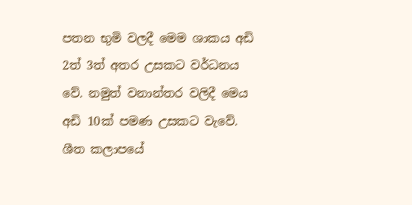පතන භුමි වලදී මෙම ශාකය අඩි 2ත් 3ත් අතර උසකට වර්ධනය වේ. නමුත් වනාන්තර වලිදී මෙය අඩි 10ක් පමණ උසකට වැවේ. ශීත කලාපයේ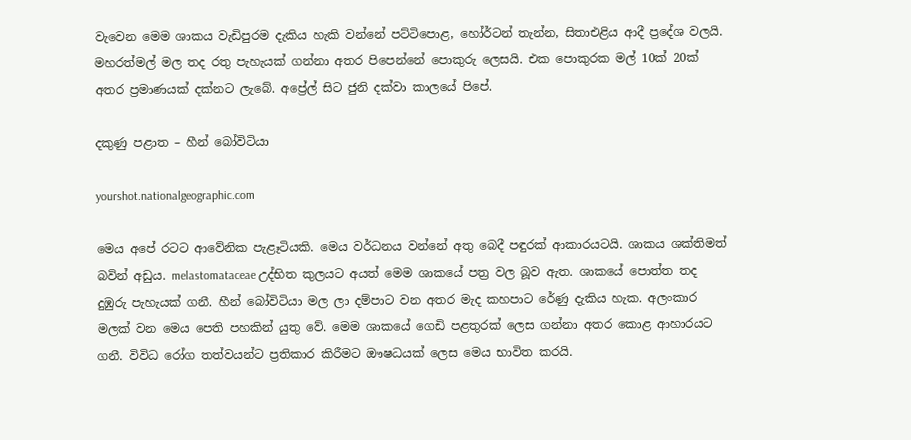වැවෙන මෙම ශාකය වැඩිපුරම දැකිය හැකි වන්නේ පට්ටිපොළ, හෝර්ටන් තැන්න, සිතාඑළිය ආදී ප්‍රදේශ වලයි. මහරත්මල් මල තද රතු පැහැයක් ගන්නා අතර පිපෙන්නේ පොකුරු ලෙසයි. එක පොකුරක මල් 10ක් 20ක් අතර ප්‍රමාණයක් දක්නට ලැබේ. අප්‍රේල් සිට ජුනි දක්වා කාලයේ පිපේ.

දකුණු පළාත – හීන් බෝවිටියා

yourshot.nationalgeographic.com

මෙය අපේ රටට ආවේනික පැළෑටියකි. මෙය වර්ධනය වන්නේ අතු බෙදී පඳුරක් ආකාරයටයි. ශාකය ශක්තිමත් බවින් අඩුය. melastomataceae උද්භිත කුලයට අයත් මෙම ශාකයේ පත්‍ර වල බූව ඇත. ශාකයේ පොත්ත තද දුඹුරු පැහැයක් ගනී. හීන් බෝවිටියා මල ලා දම්පාට වන අතර මැද කහපාට රේණු දැකිය හැක. අලංකාර මලක් වන මෙය පෙති පහකින් යුතු වේ. මෙම ශාකයේ ගෙඩි පළතුරක් ලෙස ගන්නා අතර කොළ ආහාරයට ගනී. විවිධ රෝග තත්වයන්ට ප්‍රතිකාර කිරීමට ඖෂධයක් ලෙස මෙය භාවිත කරයි.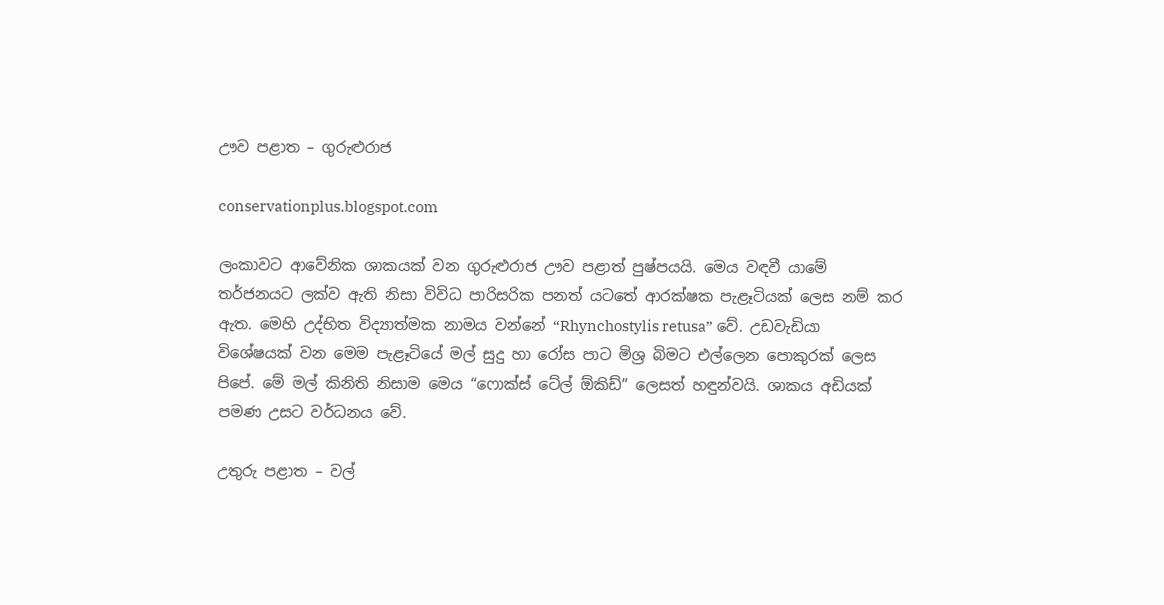ඌව පළාත – ගුරුළුරාජ

conservationplus.blogspot.com

ලංකාවට ආවේනික ශාකයක් වන ගුරුළුරාජ ඌව පළාත් පුෂ්පයයි. මෙය වඳවී යාමේ තර්ජනයට ලක්ව ඇති නිසා විවිධ පාරිසරික පනත් යටතේ ආරක්ෂක පැළෑටියක් ලෙස නම් කර ඇත. මෙහි උද්භිත විද්‍යාත්මක නාමය වන්නේ “Rhynchostylis retusa” වේ. උඩවැඩියා විශේෂයක් වන මෙම පැළෑටියේ මල් සුදු හා රෝස පාට මිශ්‍ර බිමට එල්ලෙන පොකුරක් ලෙස පිපේ. මේ මල් කිනිති නිසාම මෙය “ෆොක්ස් ටේල් ඕකිඩ්” ලෙසත් හඳුන්වයි. ශාකය අඩියක් පමණ උසට වර්ධනය වේ.

උතුරු පළාත – වල්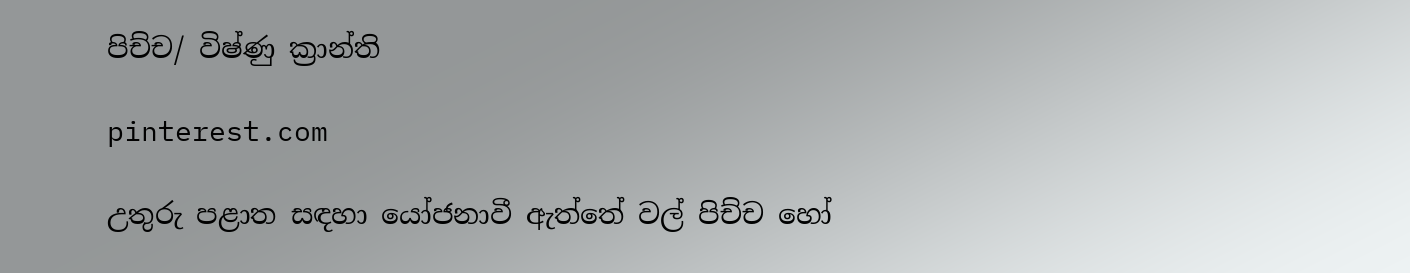පිච්ච/ විෂ්ණු ක්‍රාන්ති

pinterest.com

උතුරු පළාත සඳහා යෝජනාවී ඇත්තේ වල් පිච්ච හෝ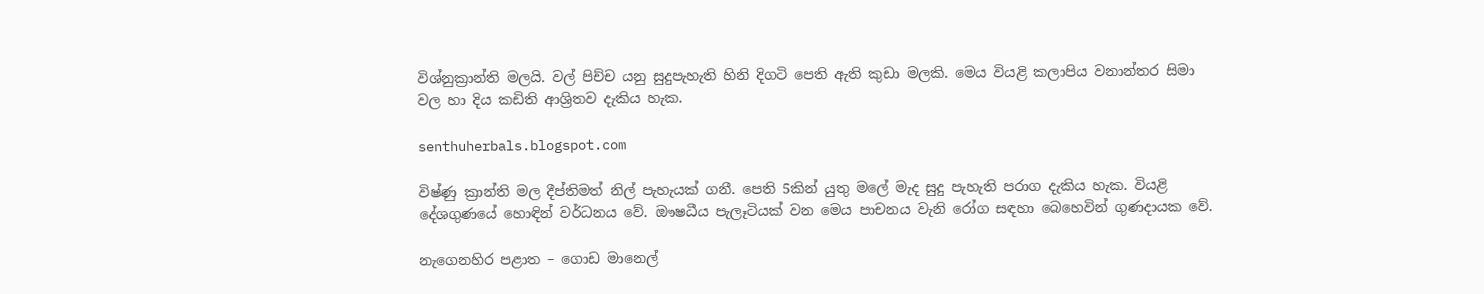විශ්නුක්‍රාන්ති මලයි. වල් පිච්ච යනු සුදුපැහැති හිනි දිගටි පෙති ඇති කුඩා මලකි. මෙය වියළි කලාපිය වනාන්තර සිමා වල හා දිය කඩිති ආශ්‍රිතව දැකිය හැක.

senthuherbals.blogspot.com

විෂ්ණු ක්‍රාන්ති මල දීප්තිමත් නිල් පැහැයක් ගනී. පෙති 5කින් යුතු මලේ මැද සුදු පැහැති පරාග දැකිය හැක. වියළි දේශගුණයේ හොඳින් වර්ධනය වේ. ඖෂධීය පැලෑටියක් වන මෙය පාචනය වැනි රෝග සඳහා බෙහෙවින් ගුණදායක වේ.

නැගෙනහිර පළාත – ගොඩ මානෙල්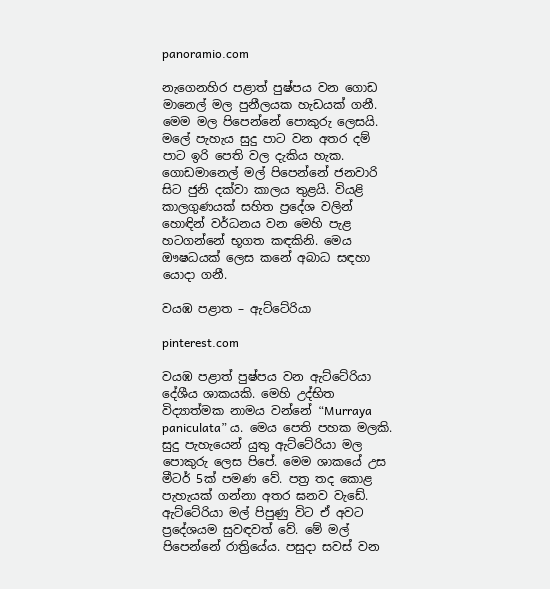panoramio.com

නැගෙනහිර පළාත් පුෂ්පය වන ගොඩ මානෙල් මල පුනීලයක හැඩයක් ගනී. මෙම මල පිපෙන්නේ පොකුරු ලෙසයි. මලේ පැහැය සුදු පාට වන අතර දම් පාට ඉරි පෙති වල දැකිය හැක. ගොඩමානෙල් මල් පිපෙන්නේ ජනවාරි සිට ජුනි දක්වා කාලය තුළයි. වියළි කාලගුණයක් සහිත ප්‍රදේශ වලින් හොඳින් වර්ධනය වන මෙහි පැළ හටගන්නේ භූගත කඳකිනි. මෙය ඖෂධයක් ලෙස කනේ අබාධ සඳහා යොදා ගනී.

වයඹ පළාත – ඇට්ටේරියා

pinterest.com

වයඹ පළාත් පුෂ්පය වන ඇට්ටේරියා දේශීය ශාකයකි. මෙහි උද්භිත විද්‍යාත්මක නාමය වන්නේ “Murraya paniculata” ය. මෙය පෙති පහක මලකි. සුදු පැහැයෙන් යුතු ඇට්ටේරියා මල පොකුරු ලෙස පිපේ. මෙම ශාකයේ උස මීටර් 5ක් පමණ වේ. පත්‍ර තද කොළ පැහැයක් ගන්නා අතර ඝනව වැඩේ. ඇට්ටේරියා මල් පිපුණු විට ඒ අවට ප්‍රදේශයම සුවඳවත් වේ. මේ මල් පිපෙන්නේ රාත්‍රියේය. පසුදා සවස් වන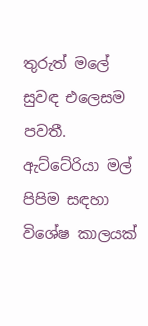තුරුත් මලේ සුවඳ එලෙසම පවතී. ඇට්ටේරියා මල් පිපිම සඳහා විශේෂ කාලයක්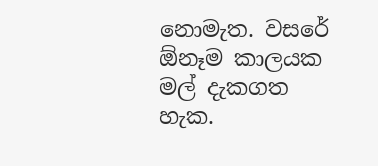නොමැත. වසරේ ඕනෑම කාලයක මල් දැකගත හැක.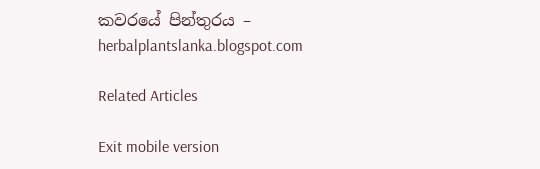කවරයේ පින්තුරය – herbalplantslanka.blogspot.com

Related Articles

Exit mobile version